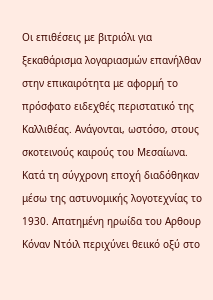Οι επιθέσεις με βιτριόλι για ξεκαθάρισμα λογαριασμών επανήλθαν στην επικαιρότητα με αφορμή το πρόσφατο ειδεχθές περιστατικό της Καλλιθέας. Ανάγονται, ωστόσο, στους σκοτεινούς καιρούς του Μεσαίωνα. Κατά τη σύγχρονη εποχή διαδόθηκαν μέσω της αστυνομικής λογοτεχνίας το 1930. Απατημένη ηρωίδα του Αρθουρ Κόναν Ντόιλ περιχύνει θειικό οξύ στο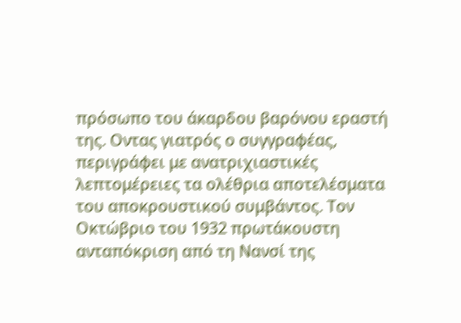πρόσωπο του άκαρδου βαρόνου εραστή της. Οντας γιατρός ο συγγραφέας, περιγράφει με ανατριχιαστικές λεπτομέρειες τα ολέθρια αποτελέσματα του αποκρουστικού συμβάντος. Τον Οκτώβριο του 1932 πρωτάκουστη ανταπόκριση από τη Νανσί της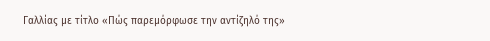Γαλλίας με τίτλο «Πώς παρεμόρφωσε την αντίζηλό της»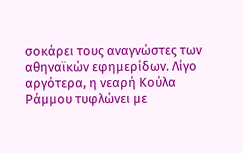σοκάρει τους αναγνώστες των αθηναϊκών εφημερίδων. Λίγο αργότερα, η νεαρή Κούλα Ράμμου τυφλώνει με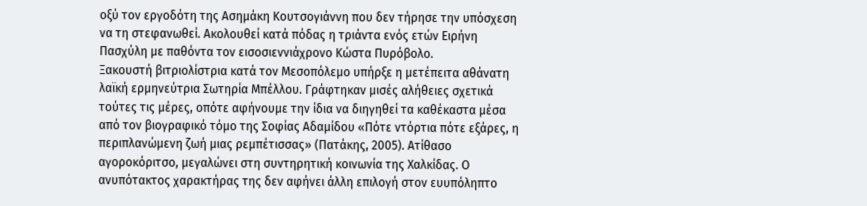οξύ τον εργοδότη της Ασημάκη Κουτσογιάννη που δεν τήρησε την υπόσχεση να τη στεφανωθεί. Ακολουθεί κατά πόδας η τριάντα ενός ετών Ειρήνη Πασχύλη με παθόντα τον εισοσιεννιάχρονο Κώστα Πυρόβολο.
Ξακουστή βιτριολίστρια κατά τον Μεσοπόλεμο υπήρξε η μετέπειτα αθάνατη λαϊκή ερμηνεύτρια Σωτηρία Μπέλλου. Γράφτηκαν μισές αλήθειες σχετικά τούτες τις μέρες, οπότε αφήνουμε την ίδια να διηγηθεί τα καθέκαστα μέσα από τον βιογραφικό τόμο της Σοφίας Αδαμίδου «Πότε ντόρτια πότε εξάρες, η περιπλανώμενη ζωή μιας ρεμπέτισσας» (Πατάκης, 2005). Ατίθασο αγοροκόριτσο, μεγαλώνει στη συντηρητική κοινωνία της Χαλκίδας. Ο ανυπότακτος χαρακτήρας της δεν αφήνει άλλη επιλογή στον ευυπόληπτο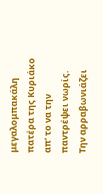μεγαλομπακάλη πατέρα της Κυριάκο απ’ το να την παντρέψει νωρίς. Την αρραβωνιάζει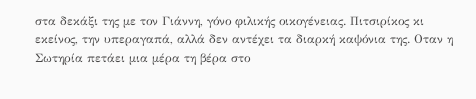στα δεκάξι της με τον Γιάννη, γόνο φιλικής οικογένειας. Πιτσιρίκος κι εκείνος, την υπεραγαπά, αλλά δεν αντέχει τα διαρκή καψόνια της. Οταν η Σωτηρία πετάει μια μέρα τη βέρα στο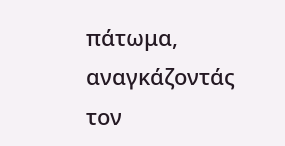πάτωμα, αναγκάζοντάς τον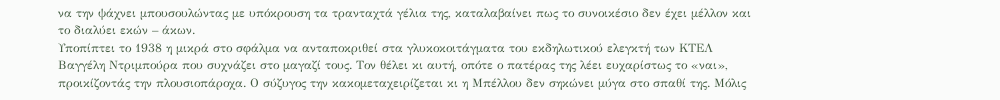να την ψάχνει μπουσουλώντας με υπόκρουση τα τρανταχτά γέλια της, καταλαβαίνει πως το συνοικέσιο δεν έχει μέλλον και το διαλύει εκών – άκων.
Υποπίπτει το 1938 η μικρά στο σφάλμα να ανταποκριθεί στα γλυκοκοιτάγματα του εκδηλωτικού ελεγκτή των ΚΤΕΛ Βαγγέλη Ντριμπούρα που συχνάζει στο μαγαζί τους. Τον θέλει κι αυτή, οπότε ο πατέρας της λέει ευχαρίστως το «ναι», προικίζοντάς την πλουσιοπάροχα. Ο σύζυγος την κακομεταχειρίζεται κι η Μπέλλου δεν σηκώνει μύγα στο σπαθί της. Μόλις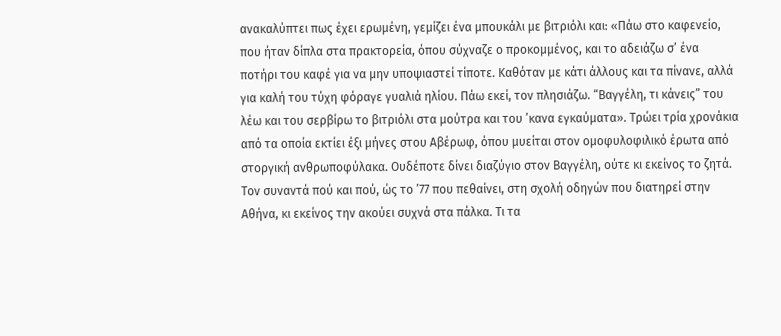ανακαλύπτει πως έχει ερωμένη, γεμίζει ένα μπουκάλι με βιτριόλι και: «Πάω στο καφενείο, που ήταν δίπλα στα πρακτορεία, όπου σύχναζε ο προκομμένος, και το αδειάζω σ’ ένα ποτήρι του καφέ για να μην υποψιαστεί τίποτε. Καθόταν με κάτι άλλους και τα πίνανε, αλλά για καλή του τύχη φόραγε γυαλιά ηλίου. Πάω εκεί, τον πλησιάζω. “Βαγγέλη, τι κάνεις” του λέω και του σερβίρω το βιτριόλι στα μούτρα και του ’κανα εγκαύματα». Τρώει τρία χρονάκια από τα οποία εκτίει έξι μήνες στου Αβέρωφ, όπου μυείται στον ομοφυλοφιλικό έρωτα από στοργική ανθρωποφύλακα. Ουδέποτε δίνει διαζύγιο στον Βαγγέλη, ούτε κι εκείνος το ζητά. Τον συναντά πού και πού, ώς το ’77 που πεθαίνει, στη σχολή οδηγών που διατηρεί στην Αθήνα, κι εκείνος την ακούει συχνά στα πάλκα. Τι τα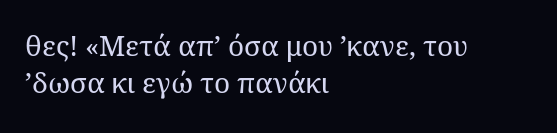θες! «Μετά απ’ όσα μου ’κανε, του ’δωσα κι εγώ το πανάκι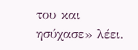του και ησύχασε» λέει.